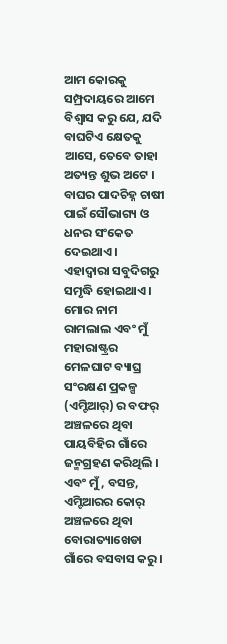ଆମ କୋରକୁ ସମ୍ପ୍ରଦାୟରେ ଆମେ ବିଶ୍ୱାସ କରୁ ଯେ, ଯଦି ବାଘଟିଏ କ୍ଷେତକୁ ଆସେ, ତେବେ ତାହା ଅତ୍ୟନ୍ତ ଶୁଭ ଅଟେ । ବାଘର ପାଦଚିହ୍ନ ଚାଷୀ ପାଇଁ ସୌଭାଗ୍ୟ ଓ ଧନର ସଂକେତ ଦେଇଥାଏ । ଏହାଦ୍ୱାରା ସବୁଦିଗରୁ ସମୃଦ୍ଧି ହୋଇଥାଏ ।
ମୋର ନାମ ରାମଲାଲ ଏବଂ ମୁଁ ମହାରାଷ୍ଟ୍ରର ମେଳଘାଟ ବ୍ୟାଘ୍ର ସଂରକ୍ଷଣ ପ୍ରକଳ୍ପ (ଏମ୍ଟିଆର୍) ର ବଫର୍ ଅଞ୍ଚଳରେ ଥିବା ପାୟବିହିର ଗାଁରେ ଜନ୍ମଗ୍ରହଣ କରିଥିଲି । ଏବଂ ମୁଁ, ବସନ୍ତ, ଏମ୍ଟିଆରର କୋର୍ ଅଞ୍ଚଳରେ ଥିବା ବୋରାତ୍ୟାଖେଡା ଗାଁରେ ବସବାସ କରୁ ।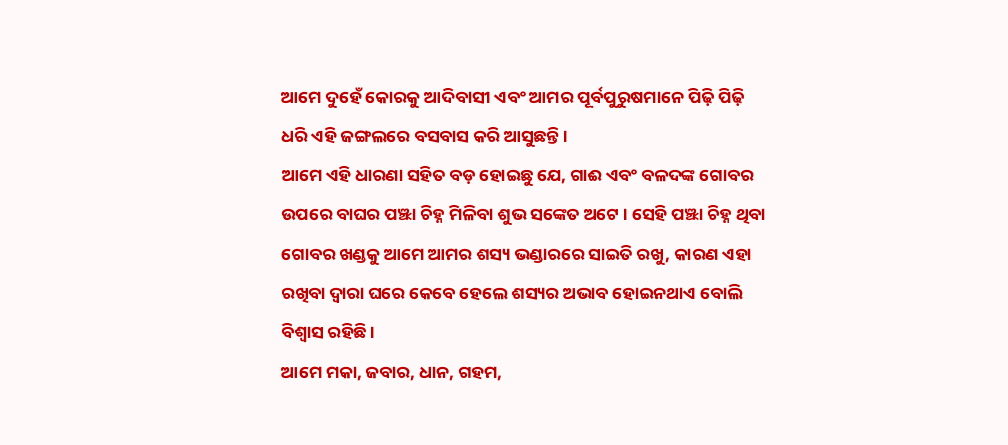ଆମେ ଦୁହେଁ କୋରକୁ ଆଦିବାସୀ ଏବଂ ଆମର ପୂର୍ବପୁରୁଷମାନେ ପିଢ଼ି ପିଢ଼ି ଧରି ଏହି ଜଙ୍ଗଲରେ ବସବାସ କରି ଆସୁଛନ୍ତି ।
ଆମେ ଏହି ଧାରଣା ସହିତ ବଡ଼ ହୋଇଛୁ ଯେ, ଗାଈ ଏବଂ ବଳଦଙ୍କ ଗୋବର ଉପରେ ବାଘର ପଞ୍ଝା ଚିହ୍ନ ମିଳିବା ଶୁଭ ସଙ୍କେତ ଅଟେ । ସେହି ପଞ୍ଝା ଚିହ୍ନ ଥିବା ଗୋବର ଖଣ୍ଡକୁ ଆମେ ଆମର ଶସ୍ୟ ଭଣ୍ଡାରରେ ସାଇତି ରଖୁ, କାରଣ ଏହା ରଖିବା ଦ୍ଵାରା ଘରେ କେବେ ହେଲେ ଶସ୍ୟର ଅଭାବ ହୋଇନଥାଏ ବୋଲି ବିଶ୍ୱାସ ରହିଛି ।
ଆମେ ମକା, ଜବାର, ଧାନ, ଗହମ,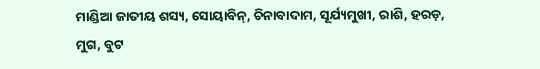ମାଣ୍ଡିଆ ଜାତୀୟ ଶସ୍ୟ, ସୋୟାବିନ୍, ଚିନାବାଦାମ, ସୂର୍ଯ୍ୟମୁଖୀ, ରାଶି, ହରଡ଼, ମୁଗ, ବୁଟ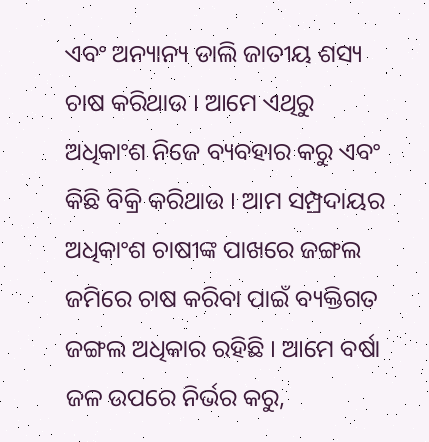ଏବଂ ଅନ୍ୟାନ୍ୟ ଡାଲି ଜାତୀୟ ଶସ୍ୟ ଚାଷ କରିଥାଉ । ଆମେ ଏଥିରୁ ଅଧିକାଂଶ ନିଜେ ବ୍ୟବହାର କରୁ ଏବଂ କିଛି ବିକ୍ରି କରିଥାଉ । ଆମ ସମ୍ପ୍ରଦାୟର ଅଧିକାଂଶ ଚାଷୀଙ୍କ ପାଖରେ ଜଙ୍ଗଲ ଜମିରେ ଚାଷ କରିବା ପାଇଁ ବ୍ୟକ୍ତିଗତ ଜଙ୍ଗଲ ଅଧିକାର ରହିଛି । ଆମେ ବର୍ଷା ଜଳ ଉପରେ ନିର୍ଭର କରୁ,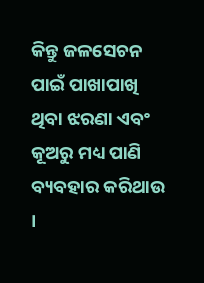କିନ୍ତୁ ଜଳସେଚନ ପାଇଁ ପାଖାପାଖି ଥିବା ଝରଣା ଏବଂ କୂଅରୁ ମଧ୍ୟ ପାଣି ବ୍ୟବହାର କରିଥାଉ ।